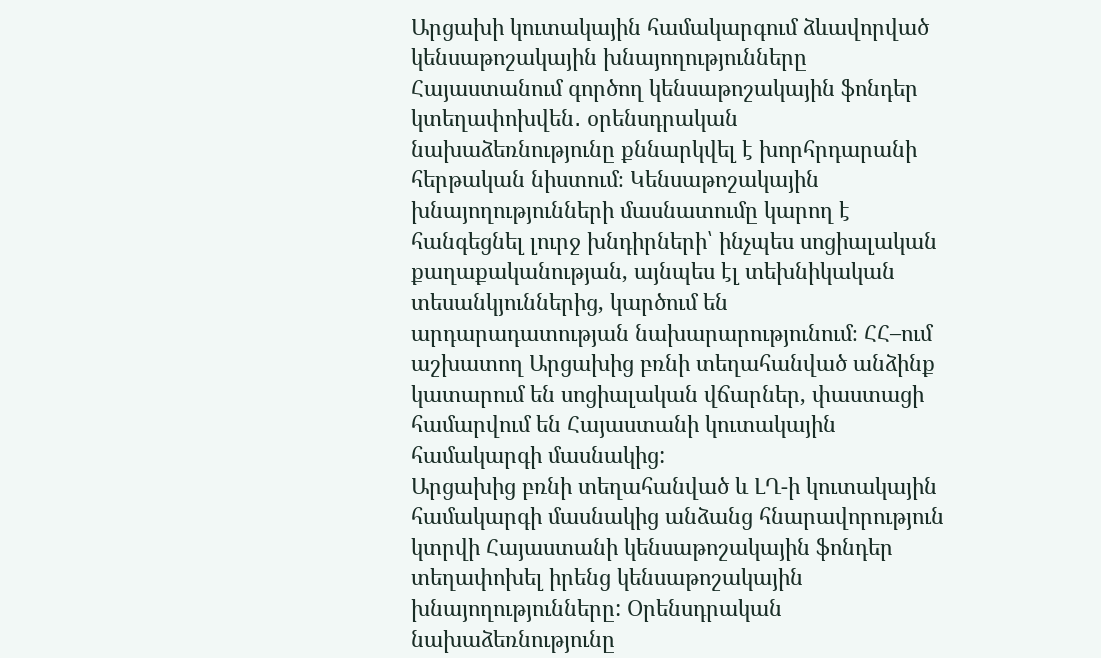Արցախի կուտակային համակարգում ձևավորված կենսաթոշակային խնայողությունները Հայաստանում գործող կենսաթոշակային ֆոնդեր կտեղափոխվեն․ օրենսդրական նախաձեռնությունը քննարկվել է խորհրդարանի հերթական նիստում։ Կենսաթոշակային խնայողությունների մասնատումը կարող է հանգեցնել լուրջ խնդիրների՝ ինչպես սոցիալական քաղաքականության, այնպես էլ տեխնիկական տեսանկյուններից, կարծում են արդարադատության նախարարությունում։ ՀՀ–ում աշխատող Արցախից բռնի տեղահանված անձինք կատարում են սոցիալական վճարներ, փաստացի համարվում են Հայաստանի կուտակային համակարգի մասնակից:
Արցախից բռնի տեղահանված և ԼՂ-ի կուտակային համակարգի մասնակից անձանց հնարավորություն կտրվի Հայաստանի կենսաթոշակային ֆոնդեր տեղափոխել իրենց կենսաթոշակային խնայողությունները: Օրենսդրական նախաձեռնությունը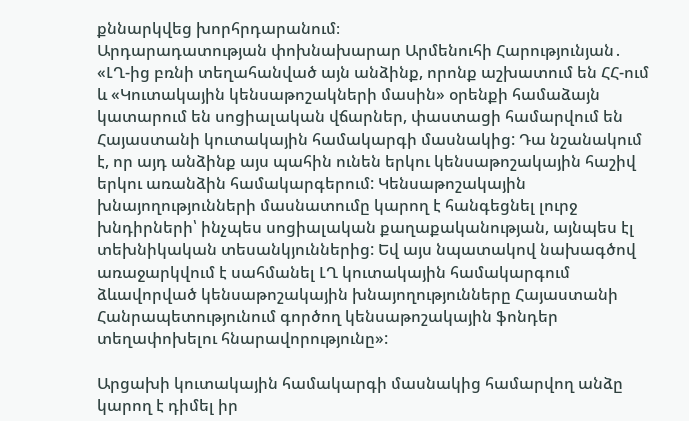քննարկվեց խորհրդարանում։
Արդարադատության փոխնախարար Արմենուհի Հարությունյան․
«ԼՂ-ից բռնի տեղահանված այն անձինք, որոնք աշխատում են ՀՀ-ում և «Կուտակային կենսաթոշակների մասին» օրենքի համաձայն կատարում են սոցիալական վճարներ, փաստացի համարվում են Հայաստանի կուտակային համակարգի մասնակից: Դա նշանակում է, որ այդ անձինք այս պահին ունեն երկու կենսաթոշակային հաշիվ երկու առանձին համակարգերում: Կենսաթոշակային խնայողությունների մասնատումը կարող է հանգեցնել լուրջ խնդիրների՝ ինչպես սոցիալական քաղաքականության, այնպես էլ տեխնիկական տեսանկյուններից: Եվ այս նպատակով նախագծով առաջարկվում է սահմանել ԼՂ կուտակային համակարգում ձևավորված կենսաթոշակային խնայողությունները Հայաստանի Հանրապետությունում գործող կենսաթոշակային ֆոնդեր տեղափոխելու հնարավորությունը»:

Արցախի կուտակային համակարգի մասնակից համարվող անձը կարող է դիմել իր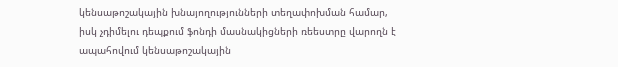կենսաթոշակային խնայողությունների տեղափոխման համար, իսկ չդիմելու դեպքում ֆոնդի մասնակիցների ռեեստրը վարողն է ապահովում կենսաթոշակային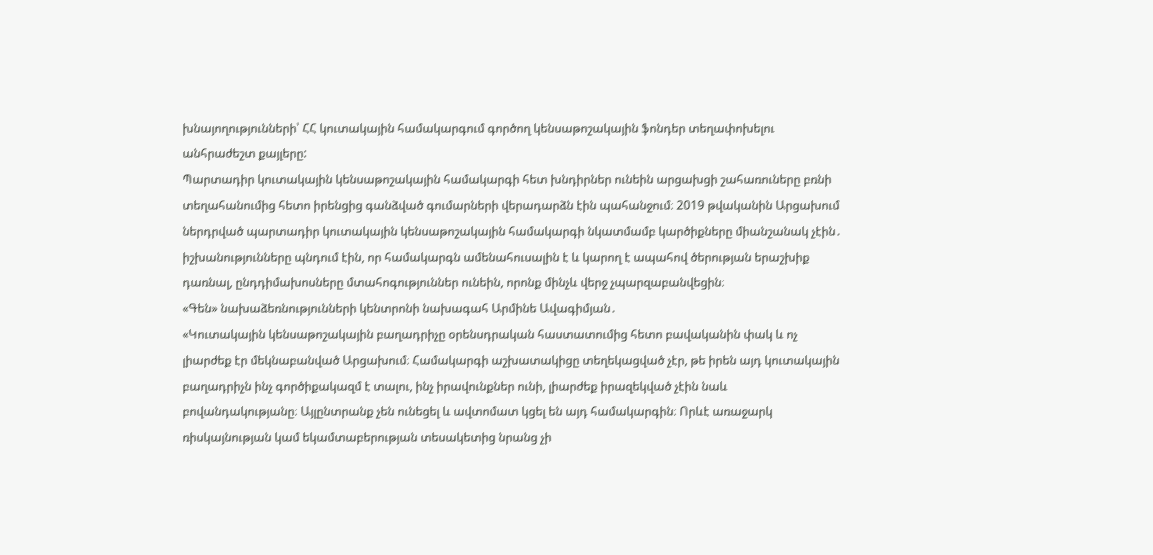խնայողությունների՝ ՀՀ կուտակային համակարգում գործող կենսաթոշակային ֆոնդեր տեղափոխելու անհրաժեշտ քայլերը:
Պարտադիր կուտակային կենսաթոշակային համակարգի հետ խնդիրներ ունեին արցախցի շահառուները բռնի տեղահանումից հետո իրենցից գանձված գումարների վերադարձն էին պահանջում։ 2019 թվականին Արցախում ներդրված պարտադիր կուտակային կենսաթոշակային համակարգի նկատմամբ կարծիքները միանշանակ չէին․ իշխանությունները պնդում էին, որ համակարգն ամենահուսալին է և կարող է ապահով ծերության երաշխիք դառնալ, ընդդիմախոսները մտահոգություններ ունեին, որոնք մինչև վերջ չպարզաբանվեցին։
«Գեն» նախաձեռնությունների կենտրոնի նախագահ Արմինե Ավագիմյան․
«Կուտակային կենսաթոշակային բաղադրիչը օրենսդրական հաստատումից հետո բավականին փակ և ոչ լիարժեք էր մեկնաբանված Արցախում։ Համակարգի աշխատակիցը տեղեկացված չէր, թե իրեն այդ կուտակային բաղադրիչն ինչ գործիքակազմ է տալու, ինչ իրավունքներ ունի, լիարժեք իրազեկված չէին նաև բովանդակությանը։ Այլընտրանք չեն ունեցել և ավտոմատ կցել են այդ համակարգին։ Որևէ առաջարկ ռիսկայնության կամ եկամտաբերության տեսակետից նրանց չի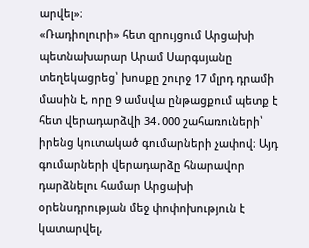արվել»։
«Ռադիոլուրի» հետ զրույցում Արցախի պետնախարար Արամ Սարգսյանը տեղեկացրեց՝ խոսքը շուրջ 17 մլրդ դրամի մասին է, որը 9 ամսվա ընթացքում պետք է հետ վերադարձվի 34․000 շահառուների՝ իրենց կուտակած գումարների չափով։ Այդ գումարների վերադարձը հնարավոր դարձնելու համար Արցախի օրենսդրության մեջ փոփոխություն է կատարվել,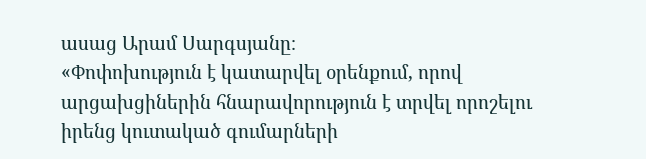ասաց Արամ Սարգսյանը։
«Փոփոխություն է կատարվել օրենքում, որով արցախցիներին հնարավորություն է տրվել որոշելու իրենց կուտակած գումարների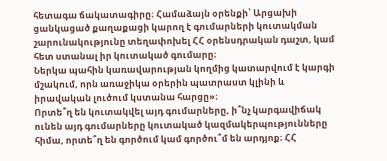հետագա ճակատագիրը։ Համաձայն օրենքի՝ Արցախի ցանկացած քաղաքացի կարող է գումարների կուտակման շարունակությունը տեղափոխել ՀՀ օրենսդրական դաշտ, կամ հետ ստանալ իր կուտակած գումարը։
Ներկա պահին կառավարության կողմից կատարվում է կարգի մշակում, որն առաջիկա օրերին պատրաստ կլինի և իրավական լուծում կստանա հարցը»։
Որտե՞ղ են կուտակվել այդ գումարները, ի՞նչ կարգավիճակ ունեն այդ գումարները կուտակած կազմակերպությունները հիմա, որտե՞ղ են գործում կամ գործու՞մ են արդյոք։ ՀՀ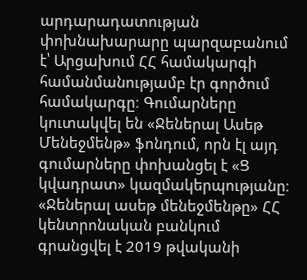արդարադատության փոխնախարարը պարզաբանում է՝ Արցախում ՀՀ համակարգի համանմանությամբ էր գործում համակարգը։ Գումարները կուտակվել են «Ջեներալ Ասեթ Մենեջմենթ» ֆոնդում, որն էլ այդ գումարները փոխանցել է «Ց կվադրատ» կազմակերպությանը։ «Ջեներալ ասեթ մենեջմենթը» ՀՀ կենտրոնական բանկում գրանցվել է 2019 թվականի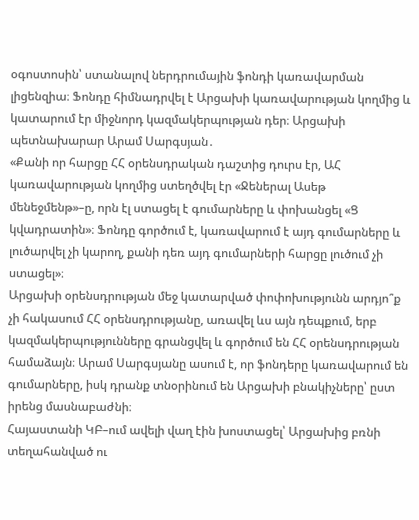օգոստոսին՝ ստանալով ներդրումային ֆոնդի կառավարման լիցենզիա։ Ֆոնդը հիմնադրվել է Արցախի կառավարության կողմից և կատարում էր միջնորդ կազմակերպության դեր։ Արցախի պետնախարար Արամ Սարգսյան․
«Քանի որ հարցը ՀՀ օրենսդրական դաշտից դուրս էր, ԱՀ կառավարության կողմից ստեղծվել էր «Ջեներալ Ասեթ մենեջմենթ»–ը, որն էլ ստացել է գումարները և փոխանցել «Ց կվադրատին»։ Ֆոնդը գործում է, կառավարում է այդ գումարները և լուծարվել չի կարող, քանի դեռ այդ գումարների հարցը լուծում չի ստացել»։
Արցախի օրենսդրության մեջ կատարված փոփոխությունն արդյո՞ք չի հակասում ՀՀ օրենսդրությանը, առավել ևս այն դեպքում, երբ կազմակերպությունները գրանցվել և գործում են ՀՀ օրենսդրության համաձայն։ Արամ Սարգսյանը ասում է, որ ֆոնդերը կառավարում են գումարները, իսկ դրանք տնօրինում են Արցախի բնակիչները՝ ըստ իրենց մասնաբաժնի։
Հայաստանի ԿԲ–ում ավելի վաղ էին խոստացել՝ Արցախից բռնի տեղահանված ու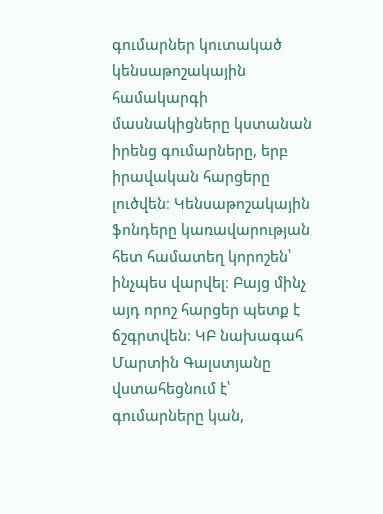գումարներ կուտակած կենսաթոշակային համակարգի մասնակիցները կստանան իրենց գումարները, երբ իրավական հարցերը լուծվեն։ Կենսաթոշակային ֆոնդերը կառավարության հետ համատեղ կորոշեն՝ ինչպես վարվել։ Բայց մինչ այդ որոշ հարցեր պետք է ճշգրտվեն։ ԿԲ նախագահ Մարտին Գալստյանը վստահեցնում է՝ գումարները կան,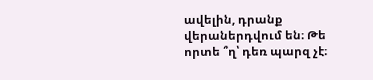ավելին, դրանք վերաներդվում են։ Թե որտե ՞ղ՝ դեռ պարզ չէ։